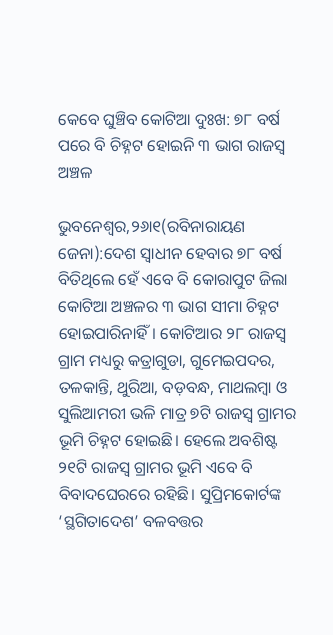କେବେ ଘୁଞ୍ଚିବ କୋଟିଆ ଦୁଃଖ: ୭୮ ବର୍ଷ ପରେ ବି ଚିହ୍ନଟ ହୋଇନି ୩ ଭାଗ ରାଜସ୍ବ ଅଞ୍ଚଳ

ଭୁବନେଶ୍ୱର,୨୬ା୧(ରବିନାରାୟଣ ଜେନା):ଦେଶ ସ୍ବାଧୀନ ହେବାର ୭୮ ବର୍ଷ ବିତିଥିଲେ ହେଁ ଏବେ ବି କୋରାପୁଟ ଜିଲା କୋଟିଆ ଅଞ୍ଚଳର ୩ ଭାଗ ସୀମା ଚିହ୍ନଟ ହୋଇପାରିନାହିଁ। କୋଟିଆର ୨୮ ରାଜସ୍ବ ଗ୍ରାମ ମଧ୍ୟରୁ କତ୍ରାଗୁଡା, ଗୁମେଇପଦର, ତଳକାନ୍ତି, ଥୁରିଆ, ବଡ଼ବନ୍ଧ, ମାଥଲମ୍ବା ଓ ସୁଲିଆମରୀ ଭଳି ମାତ୍ର ୭ଟି ରାଜସ୍ବ ଗ୍ରାମର ଭୂମି ଚିହ୍ନଟ ହୋଇଛି। ହେଲେ ଅବଶିଷ୍ଟ ୨୧ଟି ରାଜସ୍ବ ଗ୍ରାମର ଭୂମି ଏବେ ବି ବିବାଦଘେରରେ ରହିଛି। ସୁପ୍ରିମକୋର୍ଟଙ୍କ ‘ସ୍ଥଗିତାଦେଶ’ ବଳବତ୍ତର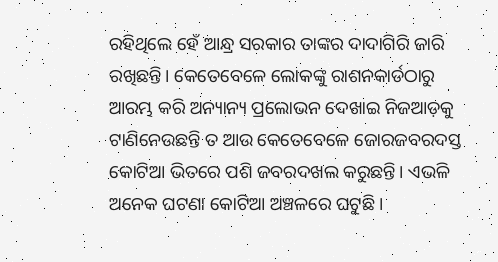ରହିଥିଲେ ହେଁ ଆନ୍ଧ୍ର ସରକାର ତାଙ୍କର ଦାଦାଗିରି ଜାରି ରଖିଛନ୍ତି। କେତେବେଳେ ଲୋକଙ୍କୁ ରାଶନକାର୍ଡଠାରୁ ଆରମ୍ଭ କରି ଅନ୍ୟାନ୍ୟ ପ୍ରଲୋଭନ ଦେଖାଇ ନିଜଆଡ଼କୁ ଟାଣିନେଉଛନ୍ତି ତ ଆଉ କେତେବେଳେ ଜୋରଜବରଦସ୍ତ କୋଟିଆ ଭିତରେ ପଶି ଜବରଦଖଲ କରୁଛନ୍ତି। ଏଭଳି ଅନେକ ଘଟଣା କୋଟିଆ ଅଞ୍ଚଳରେ ଘଟୁଛି।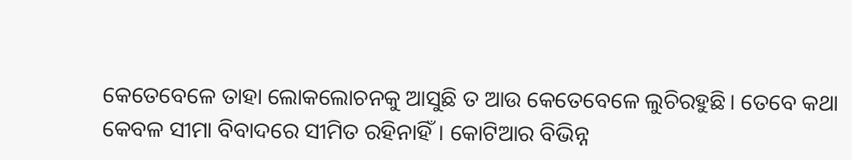କେତେବେଳେ ତାହା ଲୋକଲୋଚନକୁ ଆସୁଛି ତ ଆଉ କେତେବେଳେ ଲୁଚିରହୁଛି। ତେବେ କଥା କେବଳ ସୀମା ବିବାଦରେ ସୀମିତ ରହିନାହିଁ। କୋଟିଆର ବିଭିନ୍ନ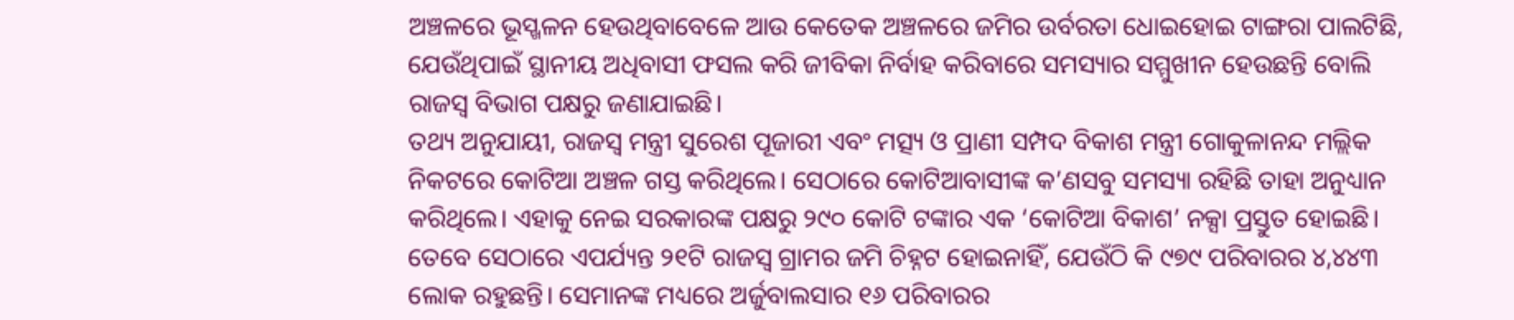ଅଞ୍ଚଳରେ ଭୂସ୍ଖଳନ ହେଉଥିବାବେଳେ ଆଉ କେତେକ ଅଞ୍ଚଳରେ ଜମିର ଉର୍ବରତା ଧୋଇହୋଇ ଟାଙ୍ଗରା ପାଲଟିଛି, ଯେଉଁଥିପାଇଁ ସ୍ଥାନୀୟ ଅଧିବାସୀ ଫସଲ କରି ଜୀବିକା ନିର୍ବାହ କରିବାରେ ସମସ୍ୟାର ସମ୍ମୁଖୀନ ହେଉଛନ୍ତି ବୋଲି ରାଜସ୍ବ ବିଭାଗ ପକ୍ଷରୁ ଜଣାଯାଇଛି।
ତଥ୍ୟ ଅନୁଯାୟୀ, ରାଜସ୍ବ ମନ୍ତ୍ରୀ ସୁରେଶ ପୂଜାରୀ ଏବଂ ମତ୍ସ୍ୟ ଓ ପ୍ରାଣୀ ସମ୍ପଦ ବିକାଶ ମନ୍ତ୍ରୀ ଗୋକୁଳାନନ୍ଦ ମଲ୍ଲିକ ନିକଟରେ କୋଟିଆ ଅଞ୍ଚଳ ଗସ୍ତ କରିଥିଲେ। ସେଠାରେ କୋଟିଆବାସୀଙ୍କ କ’ଣସବୁ ସମସ୍ୟା ରହିଛି ତାହା ଅନୁଧ୍ୟାନ କରିଥିଲେ। ଏହାକୁ ନେଇ ସରକାରଙ୍କ ପକ୍ଷରୁ ୨୯୦ କୋଟି ଟଙ୍କାର ଏକ ‘କୋଟିଆ ବିକାଶ’ ନକ୍ସା ପ୍ରସ୍ତୁତ ହୋଇଛି। ତେବେ ସେଠାରେ ଏପର୍ଯ୍ୟନ୍ତ ୨୧ଟି ରାଜସ୍ବ ଗ୍ରାମର ଜମି ଚିହ୍ନଟ ହୋଇନାହିଁ, ଯେଉଁଠି କି ୯୭୯ ପରିବାରର ୪,୪୪୩ ଲୋକ ରହୁଛନ୍ତି। ସେମାନଙ୍କ ମଧ୍ୟରେ ଅର୍ଜୁବାଲସାର ୧୬ ପରିବାରର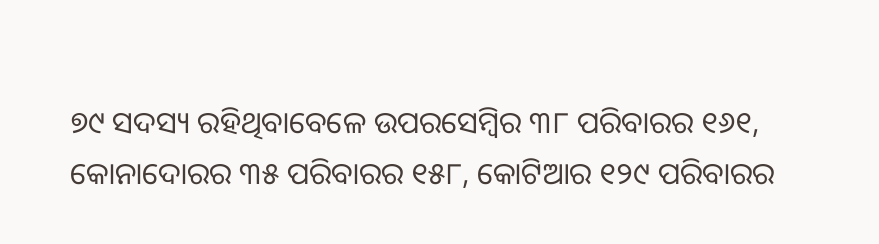୭୯ ସଦସ୍ୟ ରହିଥିବାବେଳେ ଉପରସେମ୍ବିର ୩୮ ପରିବାରର ୧୬୧, କୋନାଦୋରର ୩୫ ପରିବାରର ୧୫୮, କୋଟିଆର ୧୨୯ ପରିବାରର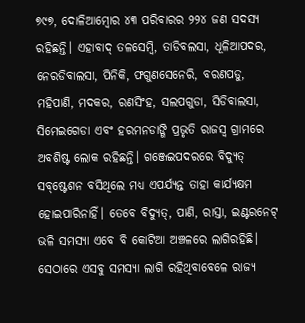୭୯୭, ଦୋଳିଆମ୍ବୋର ୪୩ ପରିବାରର ୨୨୪ ଜଣ ସଦସ୍ୟ ରହିଛନ୍ତି। ଏହାବାଦ୍‌ ତଳସେମ୍ବି, ତାଡିବଲସା, ଧୂଳିଆପଦର, ନେରଡିବାଲସା, ପିନିକି, ଫଗୁଣସେନେରି, ବରଣପଡୁ, ମହିପାଣି, ମଦକର, ରଣସିଂହ, ସଲପଗୁଡା, ସିଡିବାଲସା, ସିମେଇଗେଡା ଏବଂ ହରମନଡାଙ୍ଗି ପ୍ରଭୃତି ରାଜସ୍ବ ଗ୍ରାମରେ ଅବଶିଷ୍ଟ ଲୋକ ରହିଛନ୍ତି। ଗଞ୍ଜେଇପଦରରେ ବିଦ୍ୟୁତ୍‌ ସବ୍‌ଷ୍ଟେଶନ ବସିଥିଲେ ମଧ୍ୟ ଏପର୍ଯ୍ୟନ୍ତ ତାହା କାର୍ଯ୍ୟକ୍ଷମ ହୋଇପାରିନାହିଁ। ତେବେ ବିଦ୍ୟୁତ୍‌, ପାଣି, ରାସ୍ତା, ଇଣ୍ଟରନେଟ୍‌ ଭଳି ସମସ୍ୟା ଏବେ ବି କୋଟିଆ ଅଞ୍ଚଳରେ ଲାଗିରହିଛି। ସେଠାରେ ଏସବୁ ସମସ୍ୟା ଲାଗି ରହିଥିବାବେଳେ ରାଜ୍ୟ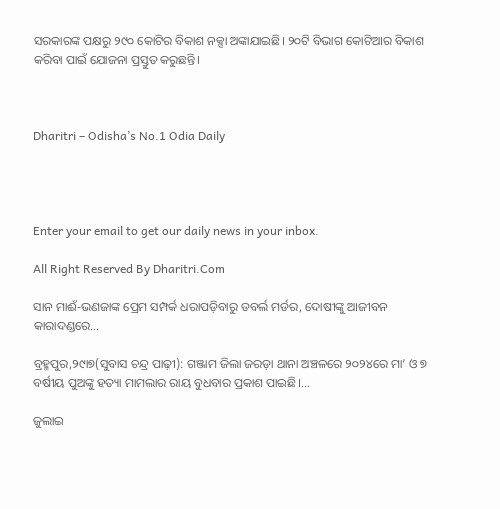ସରକାରଙ୍କ ପକ୍ଷରୁ ୨୯୦ କୋଟିର ବିକାଶ ନକ୍ସା ଅଙ୍କାଯାଇଛି। ୨୦ଟି ବିଭାଗ କୋଟିଆର ବିକାଶ କରିବା ପାଇଁ ଯୋଜନା ପ୍ରସ୍ତୁତ କରୁଛନ୍ତି।



Dharitri – Odisha’s No.1 Odia Daily




Enter your email to get our daily news in your inbox.

All Right Reserved By Dharitri.Com

ସାନ ମାଈଁ-ଭଣଜାଙ୍କ ପ୍ରେମ ସମ୍ପର୍କ ଧରାପଡ଼ିବାରୁ ଡବର୍ଲ ମର୍ଡର, ଦୋଷୀଙ୍କୁ ଆଜୀବନ କାରାଦଣ୍ଡରେ…

ବ୍ରହ୍ମପୁର,୨୯ା୭(ସୁବାସ ଚନ୍ଦ୍ର ପାଢ଼ୀ): ଗଞ୍ଜାମ ଜିଲା ଜରଡ଼ା ଥାନା ଅଞ୍ଚଳରେ ୨୦୨୪ରେ ମା’ ଓ ୭ ବର୍ଷୀୟ ପୁଅଙ୍କୁ ହତ୍ୟା ମାମଲାର ରାୟ ବୁଧବାର ପ୍ରକାଶ ପାଇଛି।…

ଜୁଲାଇ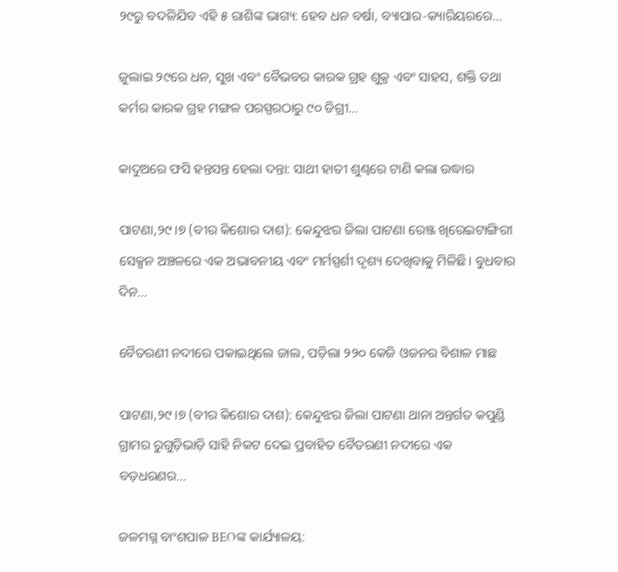୨୯ରୁ ବଦଳିଯିବ ଏହି ୫ ରାଶିଙ୍କ ଭାଗ୍ୟ: ହେବ ଧନ ବର୍ଷା, ବ୍ୟାପାର-କ୍ୟାରିୟରରେ…

ଜୁଲାଇ ୨୯ରେ ଧନ, ସୁଖ ଏବଂ ବୈଭବର କାରକ ଗ୍ରହ ଶୁକ୍ର ଏବଂ ସାହସ, ଶକ୍ତି ତଥା କର୍ମର କାରକ ଗ୍ରହ ମଙ୍ଗଳ ପରସ୍ପରଠାରୁ ୯୦ ଡିଗ୍ରୀ…

କାଦୁଅରେ ଫସି ହନ୍ତସନ୍ତ ହେଲା ଦନ୍ତା: ସାଥୀ ହାତୀ ଶୁଣ୍ଢରେ ଟାଣି କଲା ଉଦ୍ଧାର

ପାଟଣା,୨୯।୭ (ବୀର କିଶୋର ଦାଶ): କେନ୍ଦୁଝର ଜିଲା ପାଟଣା ରେଞ୍ଜ ଖିରେଇଟାଙ୍ଗିରୀ ସେକ୍ସନ ଅଞ୍ଚଳରେ ଏକ ଅଭାବନୀୟ ଏବଂ ମର୍ମସ୍ପର୍ଶୀ ଦୃଶ୍ୟ ଦେଖିବାକୁ ମିଳିଛି। ବୁଧବାର ଦିନ…

ବୈତରଣୀ ନଦୀରେ ପକାଇଥିଲେ ଜାଲ, ପଡ଼ିଲା ୨୨୦ କେଜି ଓଜନର ବିଶାଳ ମାଛ

ପାଟଣା,୨୯।୭ (ବୀର କିଶୋର ଦାଶ): କେନ୍ଦୁଝର ଜିଲା ପାଟଣା ଥାନା ଅନ୍ତର୍ଗତ କପୁଣ୍ଡି ଗ୍ରାମର ରୁଗୁଡ଼ିଭାଡ଼ି ସାହି ନିକଟ ଦେଇ ପ୍ରବାହିତ ବୈତରଣୀ ନଦୀରେ ଏକ ବଡ଼ଧରଣର…

ଜଳମଗ୍ନ ବାଂଶପାଳ BEOଙ୍କ କାର୍ଯ୍ୟାଳୟ: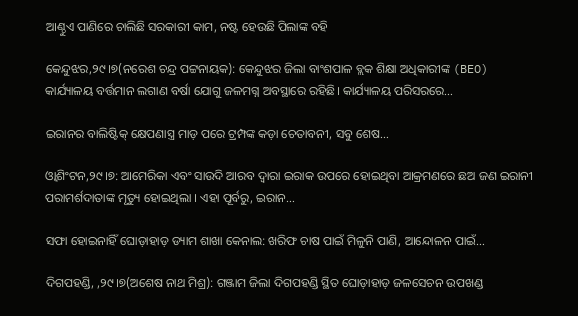ଆଣ୍ଠୁଏ ପାଣିରେ ଚାଲିଛି ସରକାରୀ କାମ, ନଷ୍ଟ ହେଉଛି ପିଲାଙ୍କ ବହି

କେନ୍ଦୁଝର,୨୯।୭(ନରେଶ ଚନ୍ଦ୍ର ପଟ୍ଟନାୟକ): କେନ୍ଦୁଝର ଜିଲା ବାଂଶପାଳ ବ୍ଲକ ଶିକ୍ଷା ଅଧିକାରୀଙ୍କ (BEO) କାର୍ଯ୍ୟାଳୟ ବର୍ତ୍ତମାନ ଲଗାଣ ବର୍ଷା ଯୋଗୁ ଜଳମଗ୍ନ ଅବସ୍ଥାରେ ରହିଛି। କାର୍ଯ୍ୟାଳୟ ପରିସରରେ…

ଇରାନର ବାଲିଷ୍ଟିକ୍ କ୍ଷେପଣାସ୍ତ୍ର ମାଡ଼ ପରେ ଟ୍ରମ୍ପଙ୍କ କଡ଼ା ଚେତାବନୀ, ସବୁ ଶେଷ…

ଓ୍ବାଶିଂଟନ,୨୯।୭: ଆମେରିକା ଏବଂ ସାଉଦି ଆରବ ଦ୍ୱାରା ଇରାକ ଉପରେ ହୋଇଥିବା ଆକ୍ରମଣରେ ଛଅ ଜଣ ଇରାନୀ ପରାମର୍ଶଦାତାଙ୍କ ମୃତ୍ୟୁ ହୋଇଥିଲା । ଏହା ପୂର୍ବରୁ, ଇରାନ…

ସଫା ହୋଇନାହିଁ ଘୋଡ଼ାହାଡ଼ ଡ୍ୟାମ ଶାଖା କେନାଲ: ଖରିଫ ଚାଷ ପାଇଁ ମିଳୁନି ପାଣି, ଆନ୍ଦୋଳନ ପାଇଁ…

ଦିଗପହଣ୍ଡି, ,୨୯।୭(ଅଶେଷ ନାଥ ମିଶ୍ର): ଗଞ୍ଜାମ ଜିଲା ଦିଗପହଣ୍ଡି ସ୍ଥିତ ଘୋଡ଼ାହାଡ଼ ଜଳସେଚନ ଉପଖଣ୍ଡ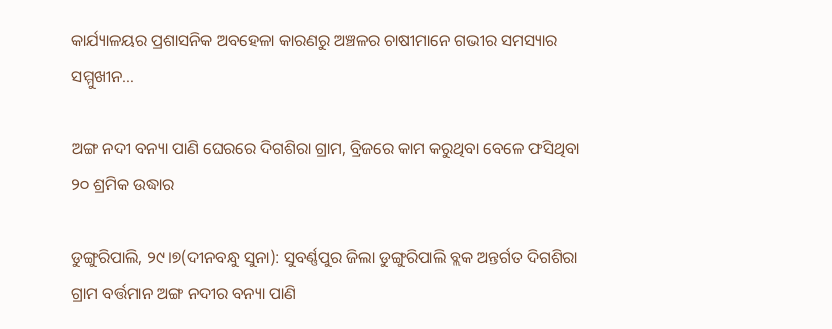କାର୍ଯ୍ୟାଳୟର ପ୍ରଶାସନିକ ଅବହେଳା କାରଣରୁ ଅଞ୍ଚଳର ଚାଷୀମାନେ ଗଭୀର ସମସ୍ୟାର ସମ୍ମୁଖୀନ…

ଅଙ୍ଗ ନଦୀ ବନ୍ୟା ପାଣି ଘେରରେ ଦିଗଶିରା ଗ୍ରାମ, ବ୍ରିଜରେ କାମ କରୁଥିବା ବେଳେ ଫସିଥିବା ୨୦ ଶ୍ରମିକ ଉଦ୍ଧାର

ଡୁଙ୍ଗୁରିପାଲି, ୨୯।୭(ଦୀନବନ୍ଧୁ ସୁନା): ସୁବର୍ଣ୍ଣପୁର ଜିଲା ଡୁଙ୍ଗୁରିପାଲି ବ୍ଲକ ଅନ୍ତର୍ଗତ ଦିଗଶିରା ଗ୍ରାମ ବର୍ତ୍ତମାନ ଅଙ୍ଗ ନଦୀର ବନ୍ୟା ପାଣି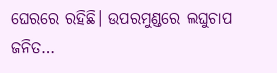ଘେରରେ ରହିଛି। ଉପରମୁଣ୍ଡରେ ଲଘୁଚାପ ଜନିତ…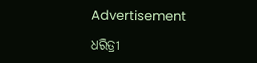Advertisement

ଧରିତ୍ରୀ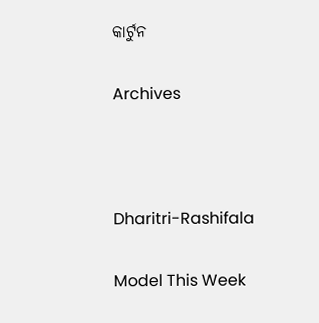କାର୍ଟୁନ

Archives



Dharitri-Rashifala

Model This Week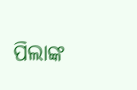ପିଲାଙ୍କ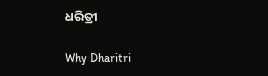ଧରିତ୍ରୀ

Why Dharitri